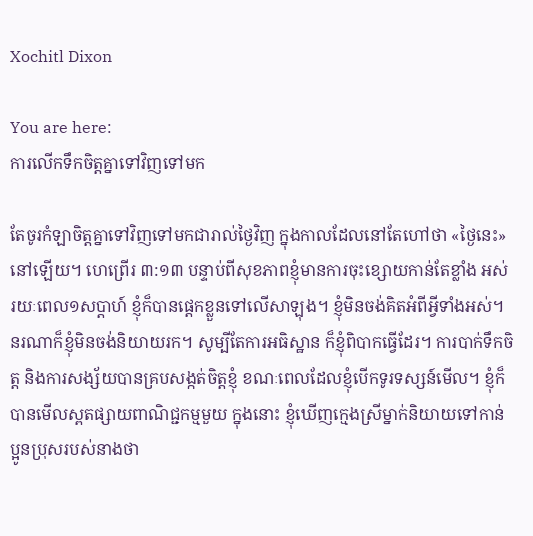Xochitl Dixon

You are here:
ការលើកទឹកចិត្តគ្នាទៅវិញទៅមក

តែចូរកំឡាចិត្តគ្នាទៅវិញទៅមកជារាល់ថ្ងៃវិញ ក្នុងកាលដែលនៅតែហៅថា «ថ្ងៃនេះ»នៅឡើយ។ ហេព្រើរ ៣:១៣ បន្ទាប់ពីសុខភាពខ្ញុំមានការចុះខ្សោយកាន់តែខ្លាំង អស់រយៈពេល១សប្តាហ៍ ខ្ញុំក៏បានផ្តេកខ្លួនទៅលើសាឡុង។ ខ្ញុំមិនចង់គិតអំពីអ្វីទាំងអស់។ នរណាក៏ខ្ញុំមិនចង់និយាយរក។ សូម្បីតែការអធិស្ឋាន ក៏ខ្ញុំពិបាកធ្វើដែរ។ ការបាក់ទឹកចិត្ត និងការសង្ស័យបានគ្របសង្កត់ចិត្តខ្ញុំ ខណៈពេលដែលខ្ញុំបើកទូរទស្សន៍មើល។ ខ្ញុំក៏បានមើលស្ពតផ្សាយពាណិជ្ជកម្មមួយ ក្នុងនោះ ខ្ញុំឃើញក្មេងស្រីម្នាក់និយាយទៅកាន់ប្អូនប្រុសរបស់នាងថា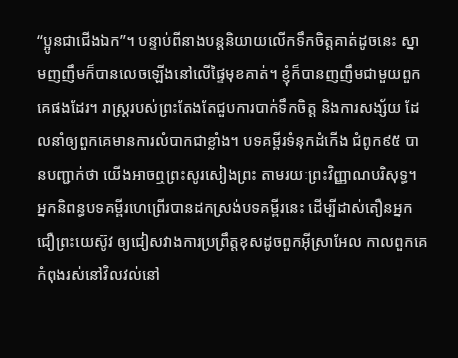“ប្អូនជាជើងឯក”។ បន្ទាប់ពីនាងបន្តនិយាយលើកទឹកចិត្តគាត់ដូចនេះ ស្នាមញញឹមក៏បានលេចឡើងនៅលើផ្ទៃមុខគាត់។ ខ្ញុំក៏បានញញឹមជាមួយពួកគេផងដែរ។ រាស្ត្ររបស់ព្រះតែងតែជួបការបាក់ទឹកចិត្ត និងការសង្ស័យ ដែលនាំឲ្យពួកគេមានការលំបាកជាខ្លាំង។ បទគម្ពីរទំនុកដំកើង ជំពូក៩៥ បានបញ្ជាក់ថា យើងអាចឮព្រះសូរសៀងព្រះ តាមរយៈព្រះវិញ្ញាណបរិសុទ្ធ។ អ្នកនិពន្ធបទគម្ពីរហេព្រើរបានដកស្រង់បទគម្ពីរនេះ ដើម្បីដាស់តឿនអ្នកជឿព្រះយេស៊ូវ ឲ្យជៀសវាងការប្រព្រឹត្តខុសដូចពួកអ៊ីស្រាអែល កាលពួកគេកំពុងរស់នៅវិលវល់នៅ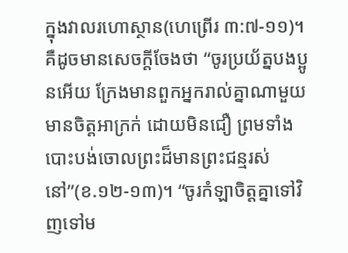ក្នុងវាលរហោស្ថាន(ហេព្រើរ ៣:៧-១១)។ គឺដូចមានសេចក្តីចែងថា “ចូរប្រយ័ត្នបងប្អូនអើយ ក្រែងមានពួកអ្នករាល់គ្នាណាមួយ មានចិត្តអាក្រក់ ដោយមិនជឿ ព្រមទាំងបោះបង់ចោលព្រះដ៏មានព្រះជន្មរស់នៅ”(ខ.១២-១៣)។ “ចូរកំឡាចិត្តគ្នាទៅវិញទៅម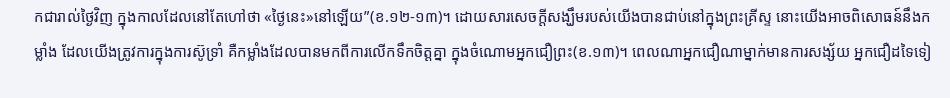កជារាល់ថ្ងៃវិញ ក្នុងកាលដែលនៅតែហៅថា «ថ្ងៃនេះ»នៅឡើយ”(ខ.១២-១៣)។ ដោយសារសេចក្តីសង្ឃឹមរបស់យើងបានជាប់នៅក្នុងព្រះគ្រីស្ទ នោះយើងអាចពិសោធន៍នឹងកម្លាំង ដែលយើងត្រូវការក្នុងការស៊ូទ្រាំ គឺកម្លាំងដែលបានមកពីការលើកទឹកចិត្តគ្នា ក្នុងចំណោមអ្នកជឿព្រះ(ខ.១៣)។ ពេលណាអ្នកជឿណាម្នាក់មានការសង្ស័យ អ្នកជឿដទៃទៀ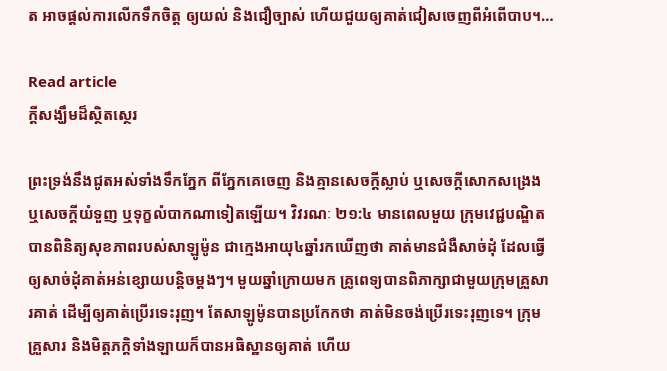ត អាចផ្តល់ការលើកទឹកចិត្ត ឲ្យយល់ និងជឿច្បាស់ ហើយជួយឲ្យគាត់ជៀសចេញពីអំពើបាប។…

Read article
ក្តីសង្ឃឹមដ៏ស្ថិតស្ថេរ

ព្រះទ្រង់នឹងជូតអស់ទាំងទឹកភ្នែក ពីភ្នែកគេចេញ និងគ្មានសេចក្តីស្លាប់ ឬសេចក្តីសោកសង្រេង ឬសេចក្តីយំទួញ ឬទុក្ខលំបាកណាទៀតឡើយ។ វិវរណៈ ២១:៤ មានពេលមួយ ក្រុមវេជ្ជបណ្ឌិតបានពិនិត្យសុខភាពរបស់សាឡូម៉ូន ជាក្មេងអាយុ៤ឆ្នាំរកឃើញថា គាត់មានជំងឺសាច់ដុំ ដែលធ្វើឲ្យសាច់ដុំគាត់អន់ខ្សោយបន្តិចម្តងៗ។ មួយឆ្នាំក្រោយមក គ្រូពេទ្យបានពិភាក្សាជាមួយក្រុមគ្រួសារគាត់ ដើម្បីឲ្យគាត់ប្រើរទេះរុញ។ តែសាឡូម៉ូនបានប្រកែកថា គាត់មិនចង់ប្រើរទេះរុញទេ។ ក្រុមគ្រួសារ និងមិត្តភក្តិទាំងឡាយក៏បានអធិស្ឋានឲ្យគាត់ ហើយ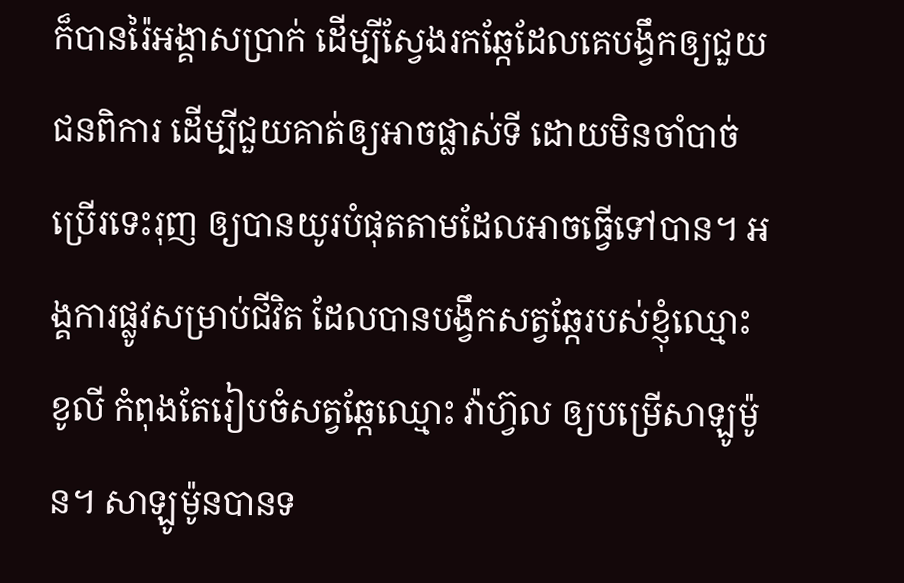ក៏បានរ៉ៃអង្គាសប្រាក់ ដើម្បីស្វែងរកឆ្កែដែលគេបង្វឹកឲ្យជួយជនពិការ ដើម្បីជួយគាត់ឲ្យអាចផ្លាស់ទី ដោយមិនចាំបាច់ប្រើរទេះរុញ ឲ្យបានយូរបំផុតតាមដែលអាចធ្វើទៅបាន។ អង្គការផ្លូវសម្រាប់ជីវិត ដែលបានបង្វឹកសត្វឆ្កែរបស់ខ្ញុំឈ្មោះ ខូលី កំពុងតែរៀបចំសត្វឆ្កែឈ្មោះ វ៉ាហ្វ៊ល ឲ្យបម្រើសាឡូម៉ូន។ សាឡូម៉ូនបានទ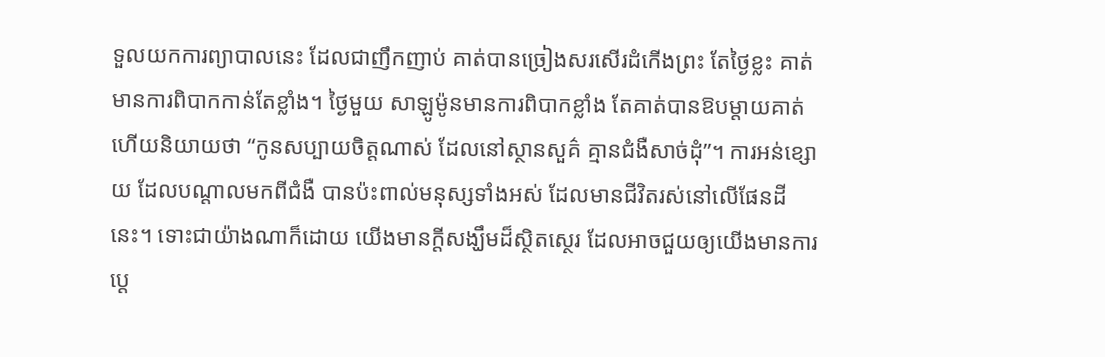ទួលយកការព្យាបាលនេះ ដែលជាញឹកញាប់ គាត់បានច្រៀងសរសើរដំកើងព្រះ តែថ្ងៃខ្លះ គាត់មានការពិបាកកាន់តែខ្លាំង។ ថ្ងៃមួយ សាឡូម៉ូនមានការពិបាកខ្លាំង តែគាត់បានឱបម្តាយគាត់ ហើយនិយាយថា “កូនសប្បាយចិត្តណាស់ ដែលនៅស្ថានសួគ៌ គ្មានជំងឺសាច់ដុំ”។ ការអន់ខ្សោយ ដែលបណ្តាលមកពីជំងឺ បានប៉ះពាល់មនុស្សទាំងអស់ ដែលមានជីវិតរស់នៅលើផែនដីនេះ។ ទោះជាយ៉ាងណាក៏ដោយ យើងមានក្តីសង្ឃឹមដ៏ស្ថិតស្ថេរ ដែលអាចជួយឲ្យយើងមានការប្តេ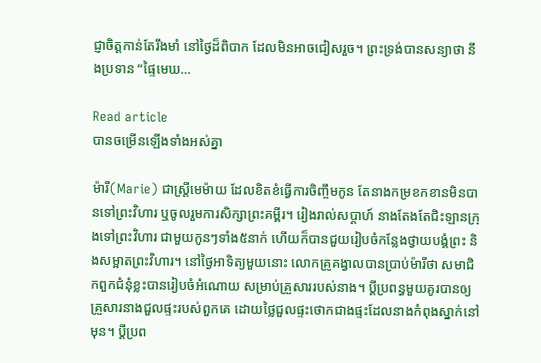ជ្ញាចិត្តកាន់តែរឹងមាំ នៅថ្ងៃដ៏ពិបាក ដែលមិនអាចជៀសរួច។ ព្រះទ្រង់បានសន្យាថា នឹងប្រទាន “ផ្ទៃមេឃ…

Read article
បានចម្រើនឡើងទាំងអស់គ្នា

ម៉ារី(Marie) ជាស្ត្រីមេម៉ាយ ដែលខិតខំធ្វើការចិញ្ចឹមកូន តែនាងកម្រខកខានមិនបានទៅព្រះវិហារ ឬចូលរួមការសិក្សាព្រះគម្ពីរ។ រៀងរាល់សប្តាហ៍ នាងតែងតែជិះឡានក្រុងទៅព្រះវិហារ ជាមួយកូនៗទាំង៥នាក់ ហើយក៏បានជួយរៀបចំកន្លែងថ្វាយបង្គំព្រះ និងសម្អាតព្រះវិហារ។ នៅថ្ងៃអាទិត្យមួយនោះ លោកគ្រូគង្វាលបានប្រាប់ម៉ារីថា សមាជិកពួកជំនុំខ្លះបានរៀបចំអំណោយ សម្រាប់គ្រួសាររបស់នាង។ ប្តីប្រពន្ធមួយគូរបានឲ្យគ្រួសារនាងជួលផ្ទះរបស់ពួកគេ ដោយថ្លៃជួលផ្ទះថោកជាងផ្ទះដែលនាងកំពុងស្នាក់នៅមុន។ ប្តីប្រព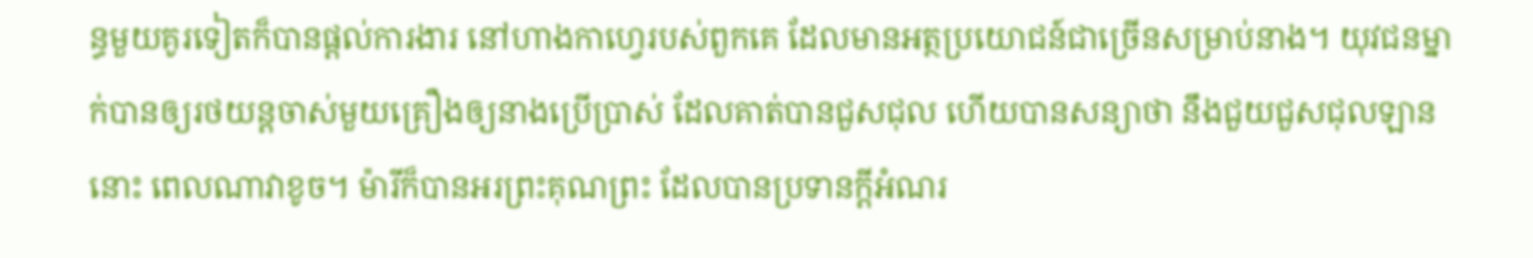ន្ធមួយគូរទៀតក៏បានផ្តល់ការងារ នៅហាងកាហ្វេរបស់ពួកគេ ដែលមានអត្ថប្រយោជន៍ជាច្រើនសម្រាប់នាង។ យុវជនម្នាក់បានឲ្យរថយន្តចាស់មួយគ្រឿងឲ្យនាងប្រើប្រាស់ ដែលគាត់បានជួសជុល ហើយបានសន្យាថា នឹងជួយជួសជុលឡាននោះ ពេលណាវាខូច។ ម៉ារីក៏បានអរព្រះគុណព្រះ ដែលបានប្រទានក្តីអំណរ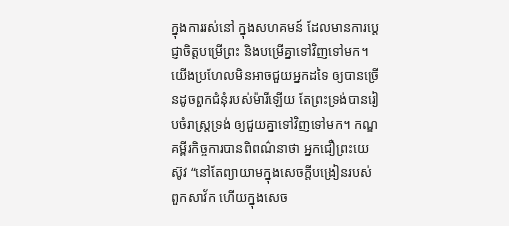ក្នុងការរស់នៅ ក្នុងសហគមន៍ ដែលមានការប្ដេជ្ញាចិត្តបម្រើព្រះ និងបម្រើគ្នាទៅវិញទៅមក។ យើងប្រហែលមិនអាចជួយអ្នកដទៃ ឲ្យបានច្រើនដូចពួកជំនុំរបស់ម៉ារីឡើយ តែព្រះទ្រង់បានរៀបចំរាស្រ្តទ្រង់ ឲ្យជួយគ្នាទៅវិញទៅមក។ កណ្ឌគម្ពីរកិច្ចការបានពិពណ៌នាថា អ្នកជឿព្រះយេស៊ូវ “នៅតែព្យាយាមក្នុងសេចក្តីបង្រៀនរបស់ពួកសាវ័ក ហើយក្នុងសេច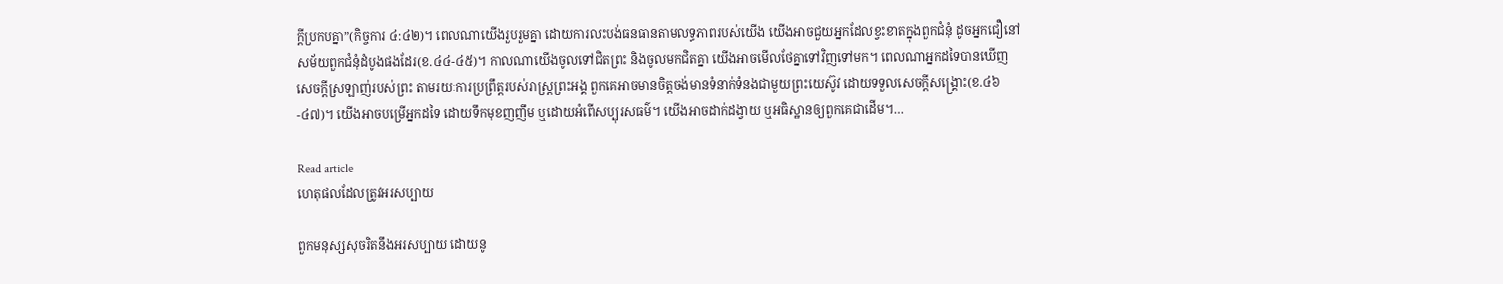ក្តីប្រកបគ្នា”(កិច្ចការ ៤:៤២)។ ពេលណាយើងរួបរួមគ្នា ដោយការលះបង់ធនធានតាមលទ្ធភាពរបស់យើង យើងអាចជួយអ្នកដែលខ្វះខាតក្នុងពួកជំនុំ ដូចអ្នកជឿនៅសម័យពួកជំនុំដំបូងផងដែរ(ខ.៤៤-៤៥)។ កាលណាយើងចូលទៅជិតព្រះ និងចូលមកជិតគ្នា យើងអាចមើលថែគ្នាទៅវិញទៅមក។ ពេលណាអ្នកដទៃបានឃើញសេចក្តីស្រឡាញ់របស់ព្រះ តាមរយៈការប្រព្រឹត្តរបស់រាស្រ្តព្រះអង្គ ពួកគេអាចមានចិត្តចង់មានទំនាក់ទំនងជាមួយព្រះយេស៊ូវ ដោយទទួលសេចក្តីសង្គ្រោះ(ខ.៤៦-៤៧)។ យើងអាចបម្រើអ្នកដទៃ ដោយទឹកមុខញញឹម ឬដោយអំពើសប្បុរសធម៌។ យើងអាចដាក់ដង្វាយ ឬអធិស្ឋានឲ្យពួកគេជាដើម។…

Read article
ហេតុផលដែលត្រូវអរសប្បាយ

ពួកមនុស្សសុចរិតនឹងអរសប្បាយ ដោយនូ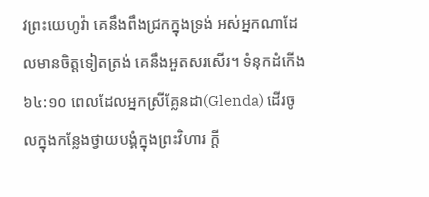វព្រះយេហូវ៉ា គេនឹងពឹងជ្រកក្នុងទ្រង់ អស់អ្នកណាដែលមានចិត្តទៀតត្រង់ គេនឹងអួតសរសើរ។ ទំនុកដំកើង ៦៤:១០ ពេលដែលអ្នកស្រីគ្លែនដា(Glenda) ដើរចូលក្នុងកន្លែងថ្វាយបង្គំក្នុងព្រះវិហារ ក្តី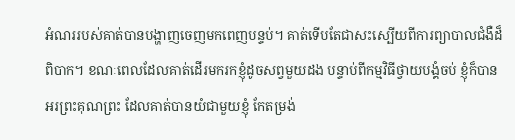អំណររបស់គាត់បានបង្ហាញចេញមកពេញបន្ទប់។ គាត់ទើបតែជាសះស្បើយពីការព្យាបាលជំងឺដ៏ពិបាក។ ខណៈពេលដែលគាត់ដើរមករកខ្ញុំដូចសព្វមួយដង បន្ទាប់ពីកម្មវិធីថ្វាយបង្គំចប់ ខ្ញុំក៏បានអរព្រះគុណព្រះ ដែលគាត់បានយំជាមួយខ្ញុំ កែតម្រង់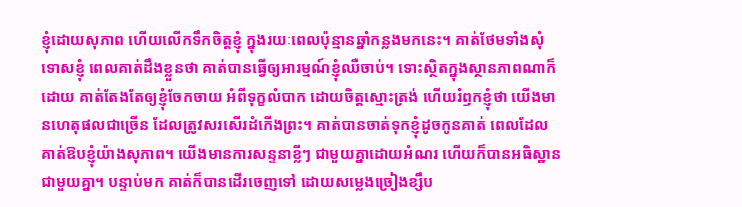ខ្ញុំដោយសុភាព ហើយលើកទឹកចិត្តខ្ញុំ ក្នុងរយៈពេលប៉ុន្មានឆ្នាំកន្លងមកនេះ។ គាត់ថែមទាំងសុំទោសខ្ញុំ ពេលគាត់ដឹងខ្លួនថា គាត់បានធ្វើឲ្យអារម្មណ៍ខ្ញុំឈឺចាប់។ ទោះស្ថិតក្នុងស្ថានភាពណាក៏ដោយ គាត់តែងតែឲ្យខ្ញុំចែកចាយ អំពីទុក្ខលំបាក ដោយចិត្តស្មោះត្រង់ ហើយរំឭកខ្ញុំថា យើងមានហេតុផលជាច្រើន ដែលត្រូវសរសើរដំកើងព្រះ។ គាត់បានចាត់ទុកខ្ញុំដូចកូនគាត់ ពេលដែលគាត់ឱបខ្ញុំយ៉ាងសុភាព។ យើងមានការសន្ទនាខ្លីៗ ជាមួយគ្នាដោយអំណរ ហើយក៏បានអធិស្ឋានជាមួយគ្នា។ បន្ទាប់មក គាត់ក៏បានដើរចេញទៅ ដោយសម្លេងច្រៀងខ្សឹប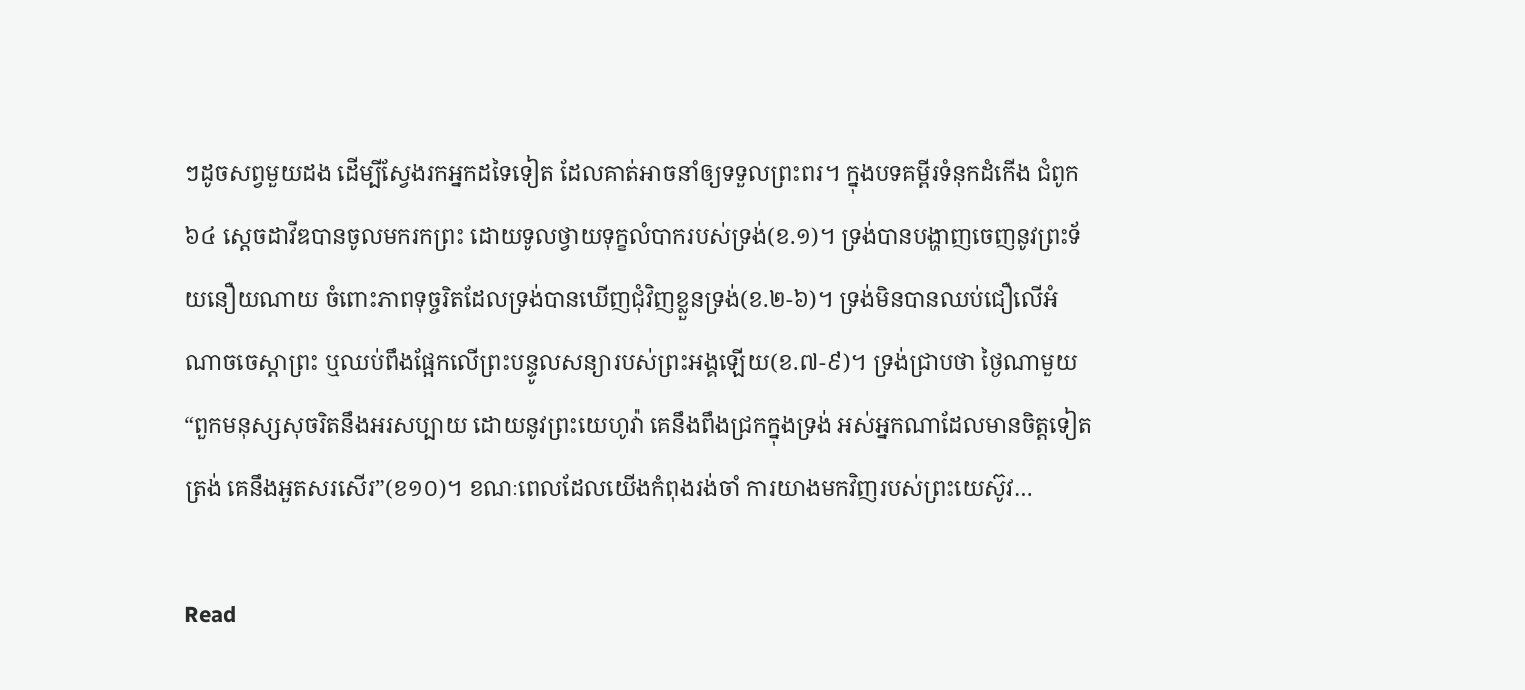ៗដូចសព្វមួយដង ដើម្បីស្វែងរកអ្នកដទៃទៀត ដែលគាត់អាចនាំឲ្យទទួលព្រះពរ។ ក្នុងបទគម្ពីរទំនុកដំកើង ជំពូក៦៤ ស្តេចដាវីឌបានចូលមករកព្រះ ដោយទូលថ្វាយទុក្ខលំបាករបស់ទ្រង់(ខ.១)។ ទ្រង់បានបង្ហាញចេញនូវព្រះទ័យនឿយណាយ ចំពោះភាពទុច្ចរិតដែលទ្រង់បានឃើញជុំវិញខ្លួនទ្រង់(ខ.២-៦)។ ទ្រង់មិនបានឈប់ជឿលើអំណាចចេស្ដាព្រះ ឬឈប់ពឹងផ្អែកលើព្រះបន្ទូលសន្យារបស់ព្រះអង្គឡើយ(ខ.៧-៩)។ ទ្រង់ជ្រាបថា ថ្ងៃណាមួយ “ពួកមនុស្សសុចរិតនឹងអរសប្បាយ ដោយនូវព្រះយេហូវ៉ា គេនឹងពឹងជ្រកក្នុងទ្រង់ អស់អ្នកណាដែលមានចិត្តទៀតត្រង់ គេនឹងអួតសរសើរ”(ខ១០)។ ខណៈពេលដែលយើងកំពុងរង់ចាំ ការយាងមកវិញរបស់ព្រះយេស៊ូវ…

Read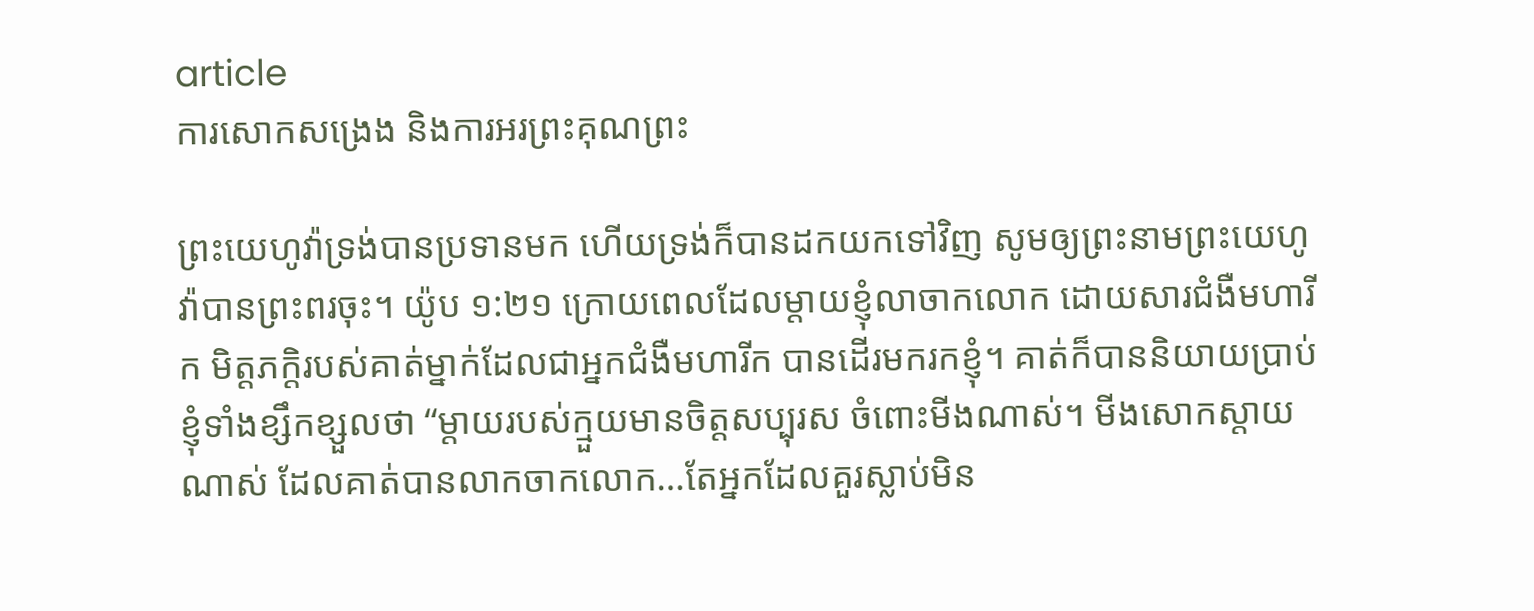article
ការសោកសង្រេង និងការអរព្រះគុណព្រះ

ព្រះយេហូវ៉ាទ្រង់បានប្រទានមក ហើយទ្រង់ក៏បានដកយកទៅវិញ សូមឲ្យព្រះនាមព្រះយេហូវ៉ាបានព្រះពរចុះ។ យ៉ូប ១:២១ ក្រោយពេលដែលម្តាយខ្ញុំលាចាកលោក ដោយសារជំងឺមហារីក មិត្តភក្ដិរបស់គាត់ម្នាក់ដែលជាអ្នកជំងឺមហារីក បានដើរមករកខ្ញុំ។ គាត់ក៏បាននិយាយប្រាប់ខ្ញុំទាំងខ្សឹកខ្សួលថា “ម្តាយរបស់ក្មួយមានចិត្តសប្បុរស ចំពោះមីងណាស់។ មីងសោកស្តាយណាស់ ដែលគាត់បានលាកចាកលោក…តែអ្នកដែលគួរស្លាប់មិន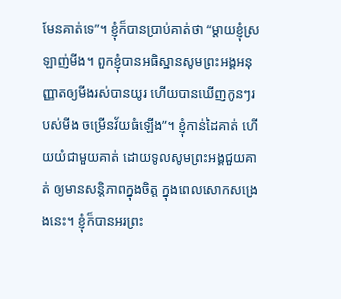មែនគាត់ទេ”។ ខ្ញុំក៏បានប្រាប់គាត់ថា “ម្តាយខ្ញុំស្រឡាញ់មីង។ ពួកខ្ញុំបានអធិស្ឋានសូមព្រះអង្គអនុញ្ញាតឲ្យមីងរស់បានយូរ ហើយបានឃើញកូនៗរបស់មីង ចម្រើនវ័យធំឡើង”។ ខ្ញុំកាន់ដៃគាត់ ហើយយំជាមួយគាត់ ដោយទូលសូមព្រះអង្គជួយគាត់ ឲ្យមានសន្តិភាពក្នុងចិត្ត ក្នុងពេលសោកសង្រេងនេះ។ ខ្ញុំក៏បានអរព្រះ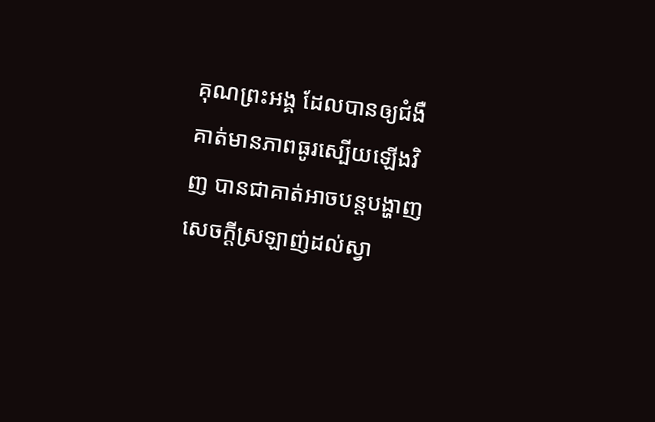គុណព្រះអង្គ ដែលបានឲ្យជំងឺគាត់មានភាពធូរស្បើយឡើងវិញ បានជាគាត់អាចបន្តបង្ហាញសេចក្តីស្រឡាញ់ដល់ស្វា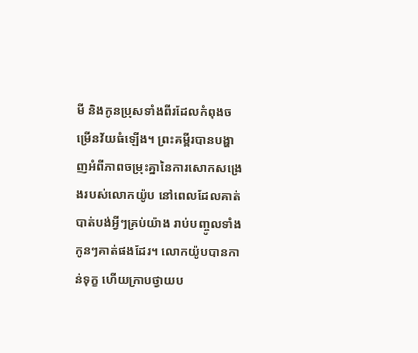មី និងកូនប្រុសទាំងពីរដែលកំពុងចម្រើនវ័យធំឡើង។ ព្រះគម្ពីរបានបង្ហាញអំពីភាពចម្រុះគ្នានៃការសោកសង្រេងរបស់លោកយ៉ូប នៅពេលដែលគាត់បាត់បង់អ្វីៗគ្រប់យ៉ាង រាប់បញ្ចូលទាំងកូនៗគាត់ផងដែរ។ លោកយ៉ូបបានកាន់ទុក្ខ ហើយក្រាបថ្វាយប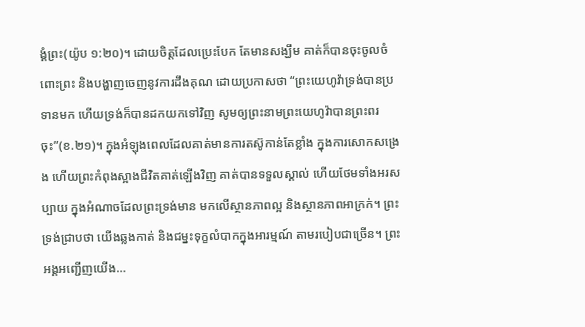ង្គំព្រះ(យ៉ូប ១:២០)។ ដោយចិត្តដែលប្រេះបែក តែមានសង្ឃឹម គាត់ក៏បានចុះចូលចំពោះព្រះ និងបង្ហាញចេញនូវការដឹងគុណ ដោយប្រកាសថា “ព្រះយេហូវ៉ាទ្រង់បានប្រទានមក ហើយទ្រង់ក៏បានដកយកទៅវិញ សូមឲ្យព្រះនាមព្រះយេហូវ៉ាបានព្រះពរចុះ”(ខ.២១)។ ក្នុងអំឡុងពេលដែលគាត់មានការតស៊ូកាន់តែខ្លាំង ក្នុងការសោកសង្រេង ហើយព្រះកំពុងស្អាងជីវិតគាត់ឡើងវិញ គាត់បានទទួលស្គាល់ ហើយថែមទាំងអរសប្បាយ ក្នុងអំណាចដែលព្រះទ្រង់មាន មកលើស្ថានភាពល្អ និងស្ថានភាពអាក្រក់។ ព្រះទ្រង់ជ្រាបថា យើងឆ្លងកាត់ និងជម្នះទុក្ខលំបាកក្នុងអារម្មណ៍ តាមរបៀបជាច្រើន។ ព្រះអង្គអញ្ជើញយើង…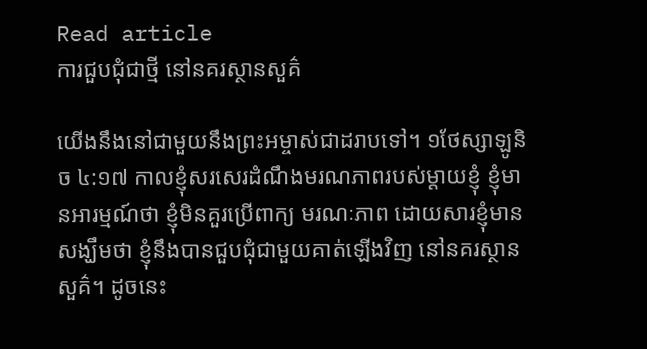Read article
ការជួបជុំជាថ្មី នៅនគរស្ថានសួគ៌

យើងនឹងនៅជាមួយនឹងព្រះអម្ចាស់ជាដរាបទៅ។ ១ថែស្សាឡូនិច ៤:១៧ កាលខ្ញុំសរសេរដំណឹងមរណភាពរបស់ម្តាយខ្ញុំ ខ្ញុំមានអារម្មណ៍ថា ខ្ញុំមិនគួរប្រើពាក្យ មរណៈភាព ដោយសារខ្ញុំមានសង្ឃឹមថា ខ្ញុំនឹងបានជួបជុំជាមួយគាត់ឡើងវិញ នៅនគរស្ថានសួគ៌។ ដូចនេះ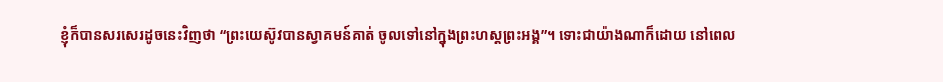ខ្ញុំក៏បានសរសេរដូចនេះវិញថា “ព្រះយេស៊ូវបានស្វាគមន៍គាត់ ចូលទៅនៅក្នុងព្រះហស្តព្រះអង្គ”។ ទោះជាយ៉ាងណាក៏ដោយ នៅពេល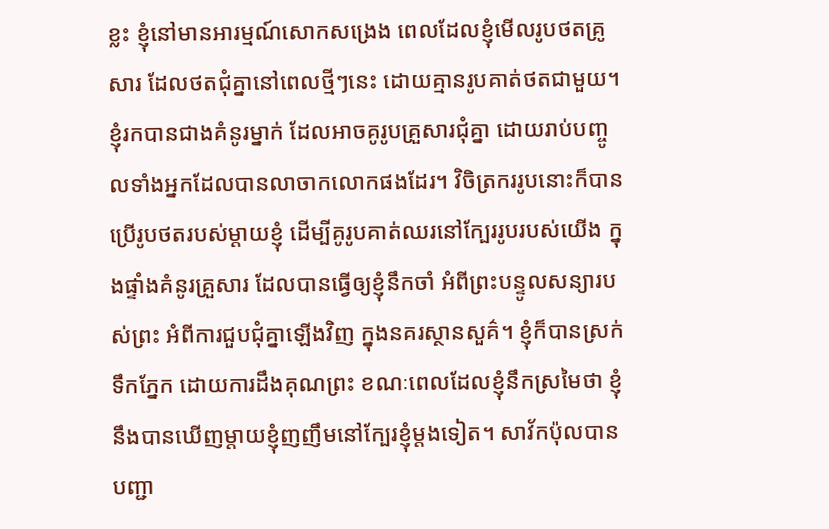ខ្លះ ខ្ញុំនៅមានអារម្មណ៍សោកសង្រេង ពេលដែលខ្ញុំមើលរូបថតគ្រូសារ ដែលថតជុំគ្នានៅពេលថ្មីៗនេះ ដោយគ្មានរូបគាត់ថតជាមួយ។ ខ្ញុំរកបានជាងគំនូរម្នាក់ ដែលអាចគូរូបគ្រួសារជុំគ្នា ដោយរាប់បញ្ចូលទាំងអ្នកដែលបានលាចាកលោកផងដែរ។ វិចិត្រកររូបនោះក៏បានប្រើរូបថតរបស់ម្តាយខ្ញុំ ដើម្បីគូរូបគាត់ឈរនៅក្បែររូបរបស់យើង ក្នុងផ្ទាំងគំនូរគ្រួសារ ដែលបានធ្វើឲ្យខ្ញុំនឹកចាំ អំពីព្រះបន្ទូលសន្យារបស់ព្រះ អំពីការជួបជុំគ្នាឡើងវិញ ក្នុងនគរស្ថានសួគ៌។ ខ្ញុំក៏បានស្រក់ទឹកភ្នែក ដោយការដឹងគុណព្រះ ខណៈពេលដែលខ្ញុំនឹកស្រមៃថា ខ្ញុំនឹងបានឃើញម្តាយខ្ញុំញញឹមនៅក្បែរខ្ញុំម្តងទៀត។ សាវ័កប៉ុលបានបញ្ជា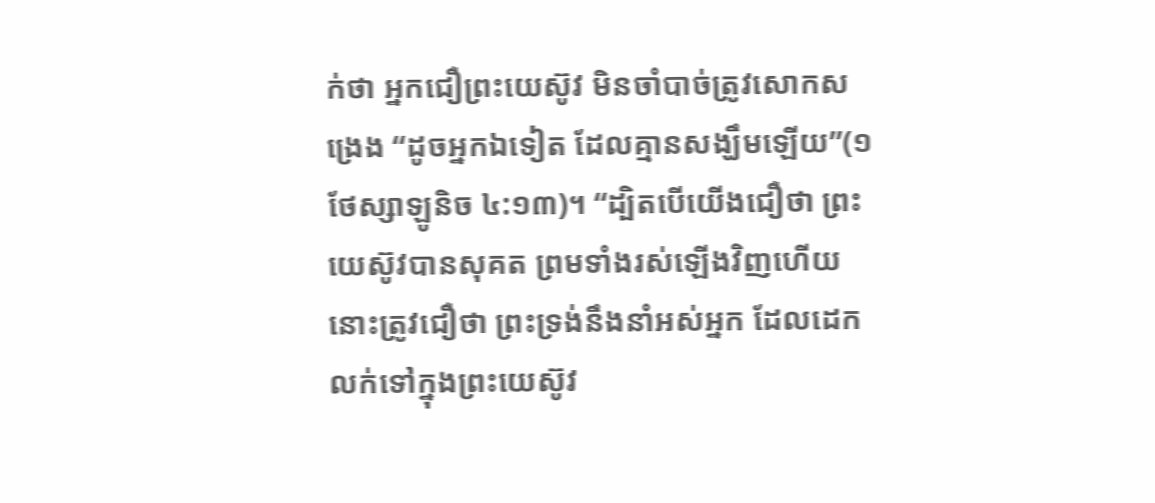ក់ថា អ្នកជឿព្រះយេស៊ូវ មិនចាំបាច់ត្រូវសោកសង្រេង “ដូចអ្នកឯទៀត ដែលគ្មានសង្ឃឹមឡើយ”(១ថែស្សាឡូនិច ៤:១៣)។ “ដ្បិតបើយើងជឿថា ព្រះយេស៊ូវបានសុគត ព្រមទាំងរស់ឡើងវិញហើយ នោះត្រូវជឿថា ព្រះទ្រង់នឹងនាំអស់អ្នក ដែលដេកលក់ទៅក្នុងព្រះយេស៊ូវ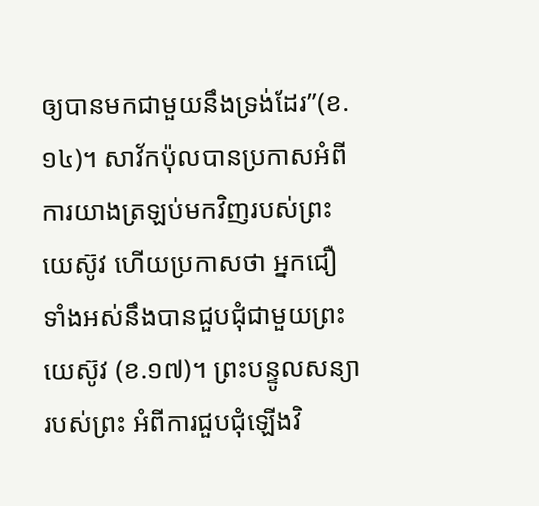ឲ្យបានមកជាមួយនឹងទ្រង់ដែរ”(ខ.១៤)។ សាវ័កប៉ុលបានប្រកាសអំពីការយាងត្រឡប់មកវិញរបស់ព្រះយេស៊ូវ ហើយប្រកាសថា អ្នកជឿទាំងអស់នឹងបានជួបជុំជាមួយព្រះយេស៊ូវ (ខ.១៧)។ ព្រះបន្ទូលសន្យារបស់ព្រះ អំពីការជួបជុំឡើងវិ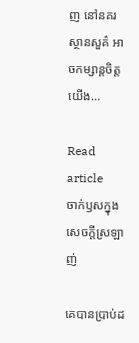ញ នៅនគរស្ថានសួគ៌ អាចកម្សាន្តចិត្តយើង…

Read article
ចាក់ឫសក្នុងសេចក្តីស្រឡាញ់

គេបានប្រាប់ដ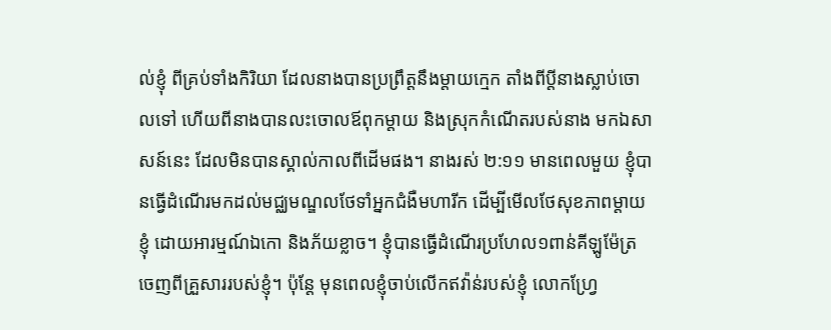ល់ខ្ញុំ ពីគ្រប់ទាំងកិរិយា ដែលនាងបានប្រព្រឹត្តនឹងម្តាយក្មេក តាំងពីប្តីនាងស្លាប់ចោលទៅ ហើយពីនាងបានលះចោលឪពុកម្តាយ និងស្រុកកំណើតរបស់នាង មកឯសាសន៍នេះ ដែលមិនបានស្គាល់កាលពីដើមផង។ នាងរស់ ២:១១ មានពេលមួយ ខ្ញុំបានធ្វើដំណើរមកដល់មជ្ឈមណ្ឌលថែទាំអ្នកជំងឺមហារីក ដើម្បីមើលថែសុខភាពម្តាយខ្ញុំ ដោយអារម្មណ៍ឯកោ និងភ័យខ្លាច។ ខ្ញុំបានធ្វើដំណើរប្រហែល១ពាន់គីឡូម៉ែត្រ ចេញពីគ្រួសាររបស់ខ្ញុំ។ ប៉ុន្តែ មុនពេលខ្ញុំចាប់លើកឥវ៉ាន់របស់ខ្ញុំ លោកហ្វ្រែ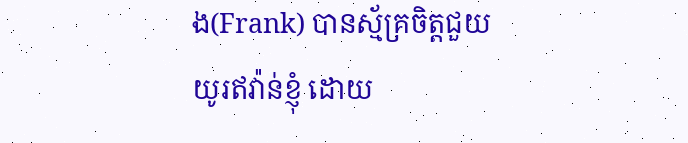ង(Frank) បានស្ម័គ្រចិត្តជួយយូរឥវ៉ាន់ខ្ញុំ ដោយ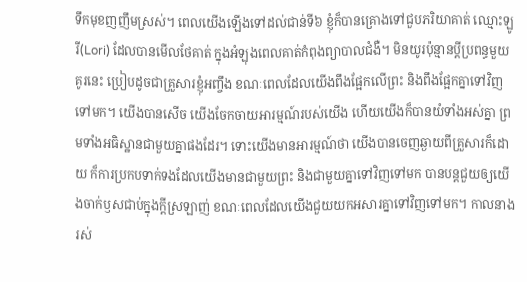ទឹកមុខញញឹមស្រស់។ ពេលយើងឡើងទៅដល់ជាន់ទី៦ ខ្ញុំក៏បានគ្រោងទៅជួបភរិយាគាត់ ឈ្មោះឡូរី(Lori) ដែលបានមើលថែគាត់ ក្នុងអំឡុងពេលគាត់កំពុងព្យាបាលជំងឺ។ មិនយូរប៉ុន្មានប្តីប្រពន្ធមួយគូរនេះ ប្រៀបដូចជាគ្រួសារខ្ញុំអញ្ចឹង ខណៈពេលដែលយើងពឹងផ្អែកលើព្រះ និងពឹងផ្អែកគ្នាទៅវិញទៅមក។ យើងបានសើច យើងចែកចាយអារម្មណ៍របស់យើង ហើយយើងក៏បានយំទាំងអស់គ្នា ព្រមទាំងអធិស្ឋានជាមួយគ្នាផងដែរ។ ទោះយើងមានអារម្មណ៍ថា យើងបានចេញឆ្ងាយពីគ្រួសារក៏ដោយ ក៏ការប្រកបទាក់ទងដែលយើងមានជាមួយព្រះ និងជាមួយគ្នាទៅវិញទៅមក បានបន្តជួយឲ្យយើងចាក់ឫសជាប់ក្នុងក្តីស្រឡាញ់ ខណៈពេលដែលយើងជួយយកអសារគ្នាទៅវិញទៅមក។ កាលនាងរស់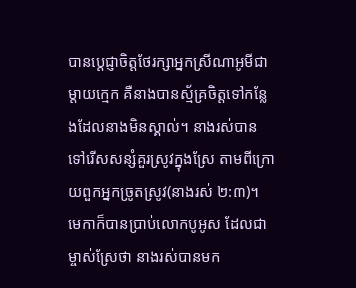បានប្តេជ្ញាចិត្តថែរក្សាអ្នកស្រីណាអូមីជាម្តាយក្មេក គឺនាងបានស្ម័គ្រចិត្តទៅកន្លែងដែលនាងមិនស្គាល់។ នាងរស់បាន ទៅរើសសន្សំគួរស្រូវក្នុងស្រែ តាមពីក្រោយពួកអ្នកច្រូតស្រូវ(នាងរស់ ២:៣)។ មេកាក៏បានប្រាប់លោកបូអូស ដែលជាម្ចាស់ស្រែថា នាងរស់បានមក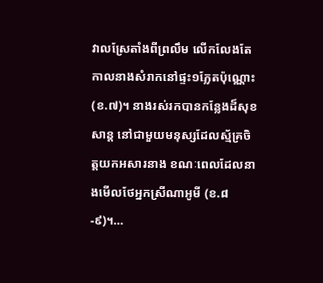វាលស្រែតាំងពីព្រលឹម លើកលែងតែកាលនាងសំរាកនៅផ្ទះ១ភ្លែតប៉ុណ្ណោះ(ខ.៧)។ នាងរស់រកបានកន្លែងដ៏សុខសាន្ត នៅជាមួយមនុស្សដែលស្ម័គ្រចិត្តយកអសារនាង ខណៈពេលដែលនាងមើលថែអ្នកស្រីណាអូមី (ខ.៨-៩)។…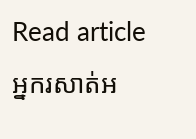Read article
អ្នករសាត់អ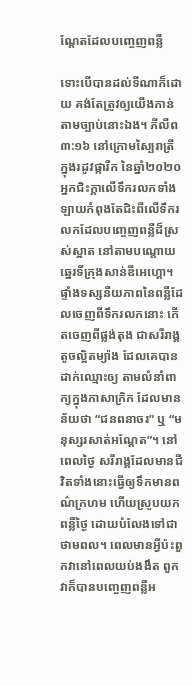ណ្តែតដែលបញ្ចេញពន្លឺ

ទោះបើបានដល់ទីណាក៏ដោយ គង់តែត្រូវឲ្យយើងកាន់តាមច្បាប់នោះឯង។ ភីលីព ៣:១៦ នៅក្រោមស្បៃរាត្រី ក្នុងរដូវផ្ការីក នៃឆ្នាំ២០២០ អ្នកជិះក្តាលើទឹករលកទាំងឡាយកំពុងតែជិះពីលើទឹករលកដែលបញ្ចេញពន្លឺដ៏ស្រស់ស្អាត នៅតាមបណ្តោយឆ្នេរទីក្រុងសាន់ឌីអេហ្គោ។ ផ្ទាំងទស្សនីយភាពនៃពន្លឺដែលចេញពីទឹករលកនោះ កើតចេញពីផ្លង់តុង ជាសរីរាង្គតូចល្អិតម្យ៉ាង ដែលគេបានដាក់ឈ្មោះឲ្យ តាមលំនាំពាក្យក្នុងភាសាក្រិក ដែលមានន័យថា “ជនពនាចរ” ឬ “មនុស្សរសាត់អណ្តែត”។ នៅពេលថ្ងៃ សរីរាង្គដែលមានជីវិតទាំងនោះធ្វើឲ្យទឹកមានពណ៌ក្រហម ហើយស្រូបយកពន្លឺថ្ងៃ ដោយបំលែងទៅជាថាមពល។ ពេលមានអ្វីប៉ះពួកវានៅពេលយប់ងងឹត ពួកវាក៏បានបញ្ចេញពន្លឺអ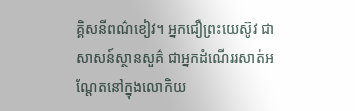គ្គិសនីពណ៌ខៀវ។ អ្នកជឿព្រះយេស៊ូវ ជាសាសន៍ស្ថានសួគ៌ ជាអ្នកដំណើររសាត់អណ្តែតនៅក្នុងលោកិយ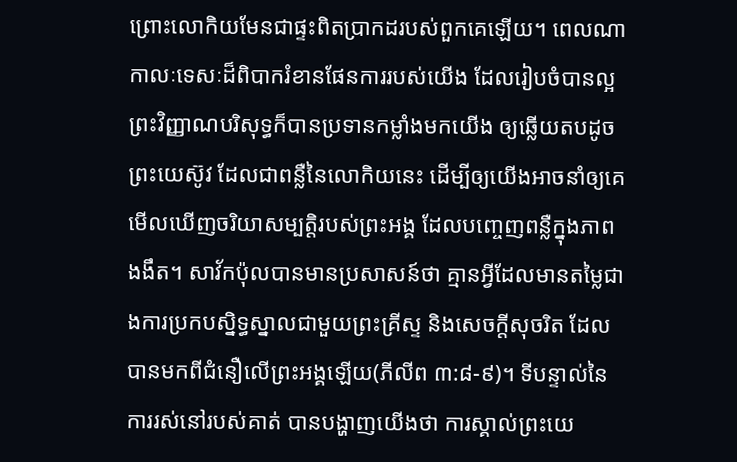ព្រោះលោកិយមែនជាផ្ទះពិតប្រាកដរបស់ពួកគេឡើយ។ ពេលណាកាលៈទេសៈដ៏ពិបាករំខានផែនការរបស់យើង ដែលរៀបចំបានល្អ ព្រះវិញ្ញាណបរិសុទ្ធក៏បានប្រទានកម្លាំងមកយើង ឲ្យឆ្លើយតបដូចព្រះយេស៊ូវ ដែលជាពន្លឺនៃលោកិយនេះ ដើម្បីឲ្យយើងអាចនាំឲ្យគេមើលឃើញចរិយាសម្បត្តិរបស់ព្រះអង្គ ដែលបញ្ចេញពន្លឺក្នុងភាពងងឹត។ សាវ័កប៉ុលបានមានប្រសាសន៍ថា គ្មានអ្វីដែលមានតម្លៃជាងការប្រកបស្និទ្ធស្នាលជាមួយព្រះគ្រីស្ទ និងសេចក្តីសុចរិត ដែលបានមកពីជំនឿលើព្រះអង្គឡើយ(ភីលីព ៣:៨-៩)។ ទីបន្ទាល់នៃការរស់នៅរបស់គាត់ បានបង្ហាញយើងថា ការស្គាល់ព្រះយេ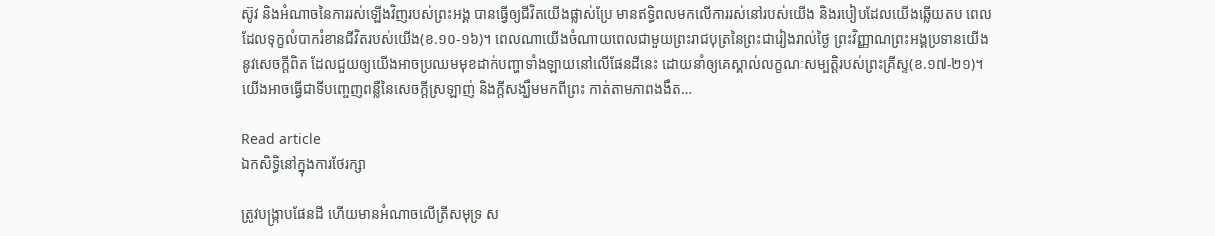ស៊ូវ និងអំណាចនៃការរស់ឡើងវិញរបស់ព្រះអង្គ បានធ្វើឲ្យជីវិតយើងផ្លាស់ប្រែ មានឥទ្ធិពលមកលើការរស់នៅរបស់យើង និងរបៀបដែលយើងឆ្លើយតប ពេលដែលទុក្ខលំបាករំខានជីវិតរបស់យើង(ខ.១០-១៦)។ ពេលណាយើងចំណាយពេលជាមួយព្រះរាជបុត្រនៃព្រះជារៀងរាល់ថ្ងៃ ព្រះវិញ្ញាណព្រះអង្គប្រទានយើងនូវសេចក្តីពិត ដែលជួយឲ្យយើងអាចប្រឈមមុខដាក់បញ្ហាទាំងឡាយនៅលើផែនដីនេះ ដោយនាំឲ្យគេស្គាល់លក្ខណៈសម្បត្តិរបស់ព្រះគ្រីស្ទ(ខ.១៧-២១)។ យើងអាចធ្វើជាទីបញ្ចេញពន្លឺនៃសេចក្តីស្រឡាញ់ និងក្តីសង្ឃឹមមកពីព្រះ កាត់តាមភាពងងឹត…

Read article
ឯកសិទ្ធិនៅក្នុងការថែរក្សា

ត្រូវបង្ក្រាបផែនដី ហើយមានអំណាចលើត្រីសមុទ្រ ស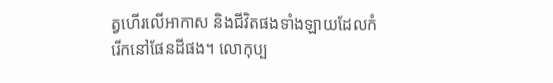ត្វហើរលើអាកាស និងជីវិតផងទាំងឡាយដែលកំរើកនៅផែនដីផង។ លោកុប្ប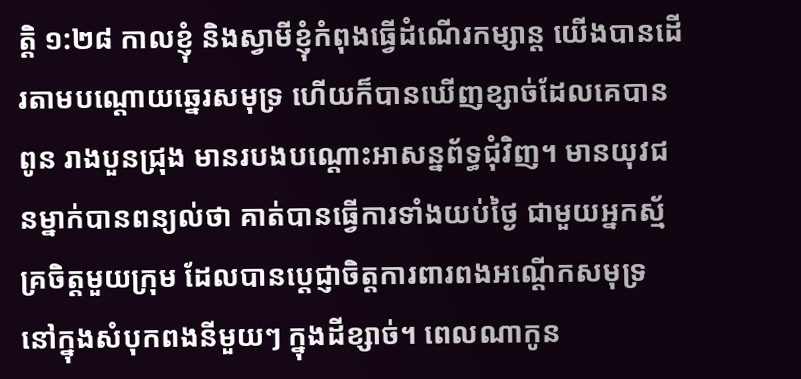ត្តិ ១:២៨ កាលខ្ញុំ និងស្វាមីខ្ញុំកំពុងធ្វើដំណើរកម្សាន្ត យើងបានដើរតាមបណ្តោយឆ្នេរសមុទ្រ ហើយក៏បានឃើញខ្សាច់ដែលគេបានពូន រាងបួនជ្រុង មានរបងបណ្តោះអាសន្នព័ទ្ធជុំវិញ។ មានយុវជនម្នាក់បានពន្យល់ថា គាត់បានធ្វើការទាំងយប់ថ្ងៃ ជាមួយអ្នកស្ម័គ្រចិត្តមួយក្រុម ដែលបានប្តេជ្ញាចិត្តការពារពងអណ្តើកសមុទ្រ នៅក្នុងសំបុកពងនីមួយៗ ក្នុងដីខ្សាច់។ ពេលណាកូន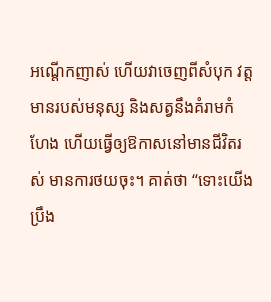អណ្តើកញាស់ ហើយវាចេញពីសំបុក វត្តមានរបស់មនុស្ស និងសត្វនឹងគំរាមកំហែង ហើយធ្វើឲ្យឱកាសនៅមានជីវិតរស់ មានការថយចុះ។ គាត់ថា “ទោះយើងប្រឹង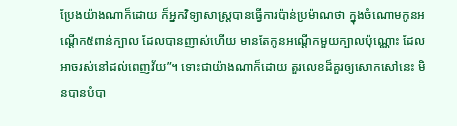ប្រែងយ៉ាងណាក៏ដោយ ក៏អ្នកវិទ្យាសាស្រ្តបានធ្វើការប៉ាន់ប្រម៉ាណថា ក្នុងចំណោមកូនអណ្តើក៥ពាន់ក្បាល ដែលបានញាស់ហើយ មានតែកូនអណ្តើកមួយក្បាលប៉ុណ្ណោះ ដែលអាចរស់នៅដល់ពេញវ័យ”។ ទោះជាយ៉ាងណាក៏ដោយ តួរលេខដ៏គួរឲ្យសោកសៅនេះ មិនបានបំបា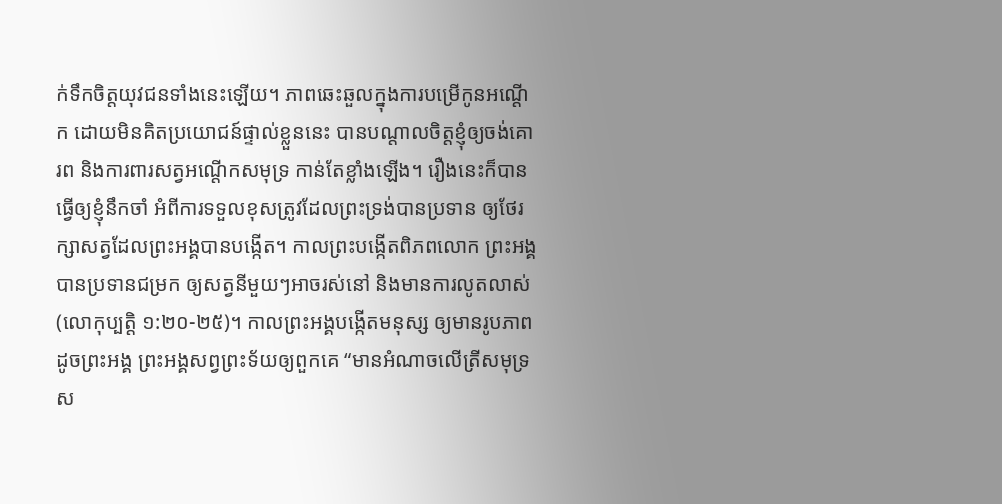ក់ទឹកចិត្តយុវជនទាំងនេះឡើយ។ ភាពឆេះឆួលក្នុងការបម្រើកូនអណ្តើក ដោយមិនគិតប្រយោជន៍ផ្ទាល់ខ្លួននេះ បានបណ្តាលចិត្តខ្ញុំឲ្យចង់គោរព និងការពារសត្វអណ្តើកសមុទ្រ កាន់តែខ្លាំងឡើង។ រឿងនេះក៏បានធ្វើឲ្យខ្ញុំនឹកចាំ អំពីការទទួលខុសត្រូវដែលព្រះទ្រង់បានប្រទាន ឲ្យថែរក្សាសត្វដែលព្រះអង្គបានបង្កើត។ កាលព្រះបង្កើតពិភពលោក ព្រះអង្គបានប្រទានជម្រក ឲ្យសត្វនីមួយៗអាចរស់នៅ និងមានការលូតលាស់(លោកុប្បត្តិ ១:២០-២៥)។ កាលព្រះអង្គបង្កើតមនុស្ស ឲ្យមានរូបភាពដូចព្រះអង្គ ព្រះអង្គសព្វព្រះទ័យឲ្យពួកគេ “មានអំណាចលើត្រីសមុទ្រ ស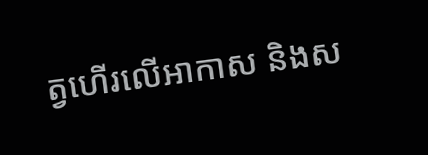ត្វហើរលើអាកាស និងស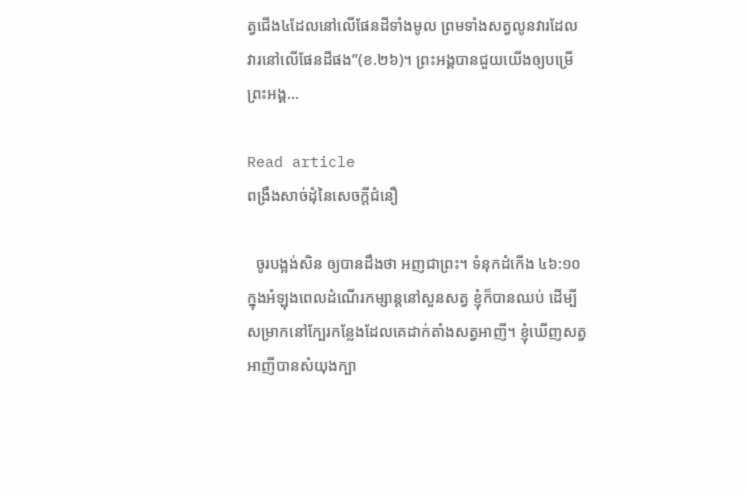ត្វជើង៤ដែលនៅលើផែនដីទាំងមូល ព្រមទាំងសត្វលូនវារដែលវារនៅលើផែនដីផង”(ខ.២៦)។ ព្រះអង្គបានជួយយើងឲ្យបម្រើព្រះអង្គ…

Read article
ពង្រឹងសាច់ដុំនៃសេចក្តីជំនឿ

  ចូរបង្អង់សិន ឲ្យបានដឹងថា អញជាព្រះ។ ទំនុកដំកើង ៤៦:១០ ក្នុងអំឡុងពេលដំណើរកម្សាន្តនៅសួនសត្វ ខ្ញុំក៏បានឈប់ ដើម្បីសម្រាកនៅក្បែរកន្លែងដែលគេដាក់តាំងសត្វអាញី។ ខ្ញុំឃើញសត្វអាញីបានសំយុងក្បា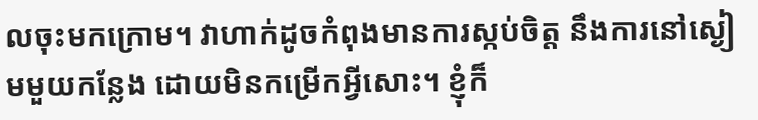លចុះមកក្រោម។ វាហាក់ដូចកំពុងមានការស្កប់ចិត្ត នឹងការនៅស្ងៀមមួយកន្លែង ដោយមិនកម្រើកអ្វីសោះ។ ខ្ញុំក៏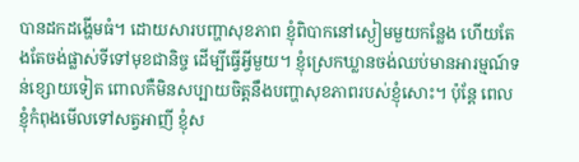បានដកដង្ហើមធំ។ ដោយសារបញ្ហាសុខភាព ខ្ញុំពិបាកនៅស្ងៀមមួយកន្លែង ហើយតែងតែចង់ផ្លាស់ទីទៅមុខជានិច្ច ដើម្បីធ្វើអ្វីមួយ។ ខ្ញុំស្រេកឃ្លានចង់ឈប់មានអារម្មណ៍ទន់ខ្សោយទៀត ពោលគឺមិនសប្បាយចិត្តនឹងបញ្ហាសុខភាពរបស់ខ្ញុំសោះ។ ប៉ុន្តែ ពេលខ្ញុំកំពុងមើលទៅសត្វអាញី ខ្ញុំស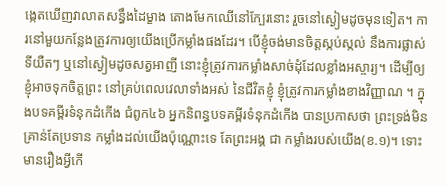ង្កេតឃើញវាលាតសន្ធឹងដៃម្ខាង តោងមែកឈើនៅក្បែរនោះ រួចនៅស្ងៀមដូចមុនទៀត។ ការនៅមួយកន្លែងត្រូវការឲ្យយើងប្រើកម្លាំងផងដែរ។ បើខ្ញុំចង់មានចិត្តស្កប់ស្កល់ នឹងការផ្លាស់ទីយឺតៗ ឬនៅស្ងៀមដូចសត្វអាញី នោះខ្ញុំត្រូវការកម្លាំងសាច់ដុំដែលខ្លាំងអស្ចារ្យ។ ដើម្បីឲ្យខ្ញុំអាចទុកចិត្តព្រះ នៅគ្រប់ពេលវេលាទាំងអស់ នៃជីវិតខ្ញុំ ខ្ញុំត្រូវការកម្លាំងខាងវិញ្ញាណ ។ ក្នុងបទគម្ពីរទំនុកដំកើង ជំពូក៤៦ អ្នកនិពន្ធបទគម្ពីរទំនុកដំកើង បានប្រកាសថា ព្រះទ្រង់មិនគ្រាន់តែប្រទាន កម្លាំងដល់យើងប៉ុណ្ណោះទេ តែព្រះអង្គ ជា កម្លាំងរបស់យើង(ខ.១)។ ទោះមានរឿងអ្វីកើ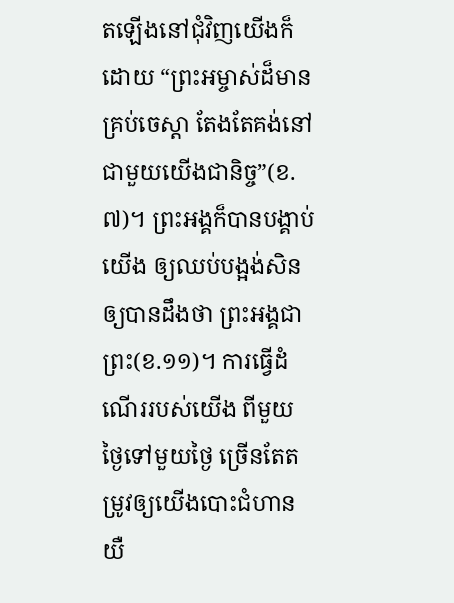តឡើងនៅជុំវិញយើងក៏ដោយ “ព្រះអម្ចាស់ដ៏មានគ្រប់ចេស្ដា តែងតែគង់នៅជាមួយយើងជានិច្ច”(ខ.៧)។ ព្រះអង្គក៏បានបង្គាប់យើង ឲ្យឈប់បង្អង់សិន ឲ្យបានដឹងថា ព្រះអង្គជាព្រះ(ខ.១១)។ ការធ្វើដំណើររបស់យើង ពីមួយថ្ងៃទៅមួយថ្ងៃ ច្រើនតែតម្រូវឲ្យយើងបោះជំហានយឺ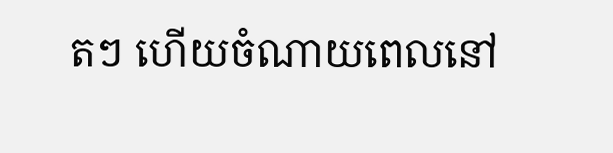តៗ ហើយចំណាយពេលនៅ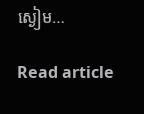ស្ងៀម…

Read article